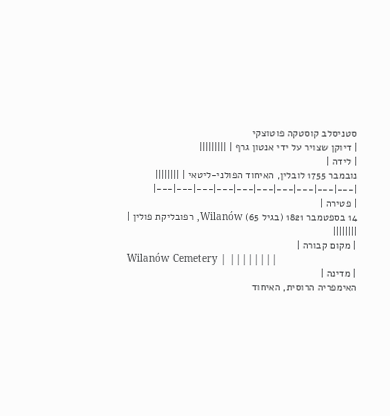סטניסלב קוסטקה פוטוצקי
| דיוקן שצויר על ידי אנטון גרף | |||||||||
| לידה |
נובמבר 1755 לובלין, האיחוד הפולני-ליטאי | ||||||||
|---|---|---|---|---|---|---|---|---|---|
| פטירה |
14 בספטמבר 1821 (בגיל 65) Wilanów, רפובליקת פולין | ||||||||
| מקום קבורה |
Wilanów Cemetery | ||||||||
| מדינה |
האימפריה הרוסית, האיחוד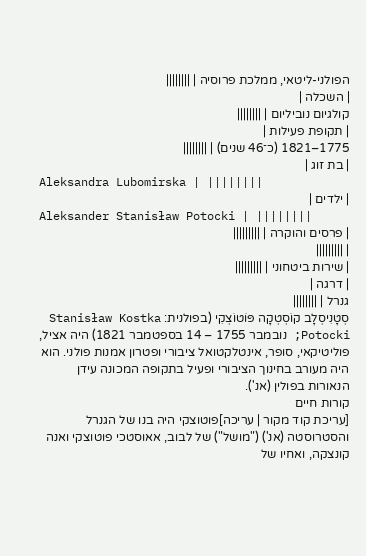הפולני-ליטאי, ממלכת פרוסיה | ||||||||
| השכלה |
קולגיום נוביליום | ||||||||
| תקופת פעילות |
1775–1821 (כ־46 שנים) | ||||||||
| בת זוג |
Aleksandra Lubomirska | ||||||||
| ילדים |
Aleksander Stanisław Potocki | ||||||||
| פרסים והוקרה | |||||||||
| |||||||||
| שירות ביטחוני | |||||||||
| דרגה |
גנרל | ||||||||
סְטָנִיסְלָב קוֹסְטְקָה פּוֹטוֹצְקִי (בפולנית: Stanisław Kostka Potocki; נובמבר 1755 – 14 בספטמבר 1821) היה אציל, פוליטיקאי, סופר, אינטלקטואל ציבורי ופטרון אמנות פולני. הוא היה מעורב בחינוך הציבורי ופעיל בתקופה המכונה עידן הנאורות בפולין (אנ').
קורות חיים
[עריכת קוד מקור | עריכה]פוטוצקי היה בנו של הגנרל והסטרוסטה (אנ') ("מושל") של לבוב, אאוסטכי פוטוצקי ואנה קונצקה, ואחיו של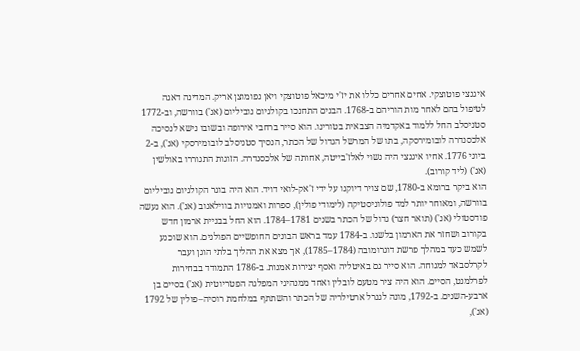איגנצי פוטוצקי. אחים אחרים כללו את יז'י מיכאל פוטוצקי ויאן נפומוצן אריק. המדינה דאגה לטיפול בהם לאחר מות הוריהם ב-1768. הבנים התחנכו בקולגיום נוביליום (אנ') בוורשה, וב-1772 סטניסלב החל ללמוד באקדמיה הצבאית בטורינו. הוא סייר ברחבי אירופה ובשובו נישא לנסיכה אלכסנדרה לובומירסקה, בתו של המרשל הגדול של הכתר, הנסיך סטניסלב לובומירסקי (אנ'), ב-2 ביוני 1776. אחיו איגנצי היה נשוי לאלז'בייטה, אחותה של אלכסנדרה. הזוגות התגוררו באולשין (אנ') (ליד קורוב).
הוא ביקר ברומא ב-1780, שם צויר דיוקנו על ידי ז'אק-לואי דויד. הוא היה בוגר הקולגיום נוביליום בוורשה, ומאוחר יותר למד פולוניסטיקה (לימודי פולין), ספרות ואמנויות בווילאנוב (אנ'). הוא נעשה פודסטולי (אנ') (תואר חצר) גדול של הכתר בשנים 1781–1784. הוא החל בבניית ארמון חדש בקורוב ושחזר את הארמון בלשנו. ב-1784 עמד בראש הבונים החופשיים הפולנים. הוא שוכנע לשמש כעד במהלך פרשת דוגרומובה (1784–1785), אך מצא את ההליך בלתי הוגן ועבר לקרלסבאד למנוחה. הוא סייר גם באיטליה ואסף יצירות אמנות. ב-1786 התמודד בבחירות לפרלמנט, הסיים. הוא היה ציר מטעם לובלין ואחד ממנהיגי המפלגה הפטריוטית (אנ') בסיים בן ארבע-השנים. ב-1792, מונה לגנרל ארטילריה של הכתר והשתתף במלחמת רוסיה–פולין של 1792 (אנ'),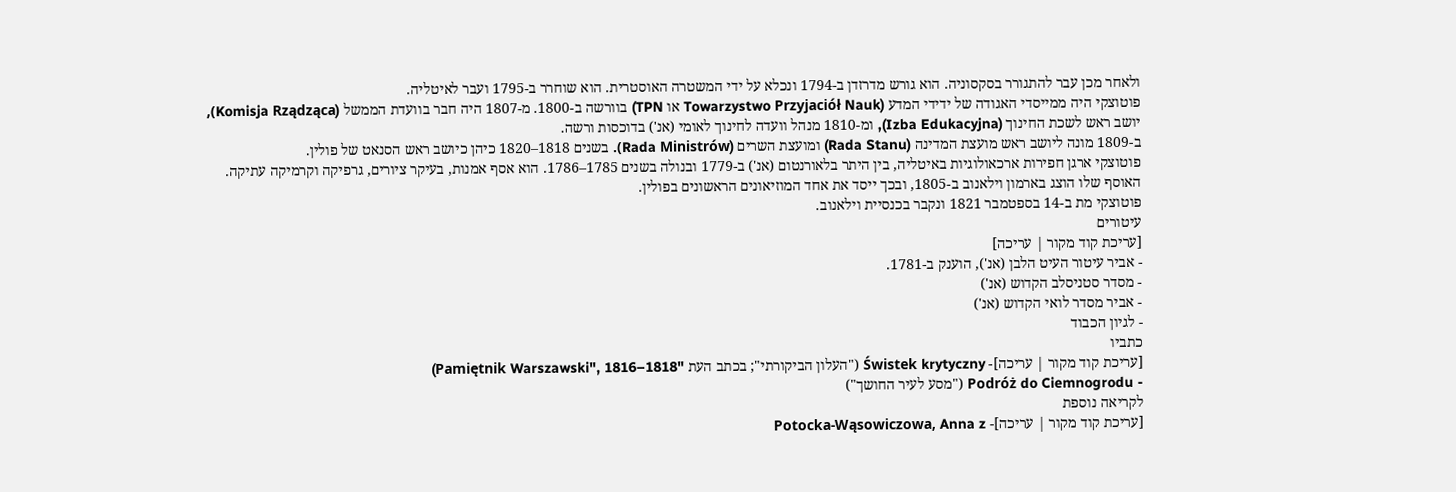ולאחר מכן עבר להתגורר בסקסוניה. הוא גורש מדרזדן ב-1794 ונכלא על ידי המשטרה האוסטרית. הוא שוחרר ב-1795 ועבר לאיטליה.
פוטוצקי היה ממייסדי האגודה של ידידי המדע (Towarzystwo Przyjaciół Nauk או TPN) בוורשה ב-1800. מ-1807 היה חבר בוועדת הממשל (Komisja Rządząca), יושב ראש לשכת החינוך (Izba Edukacyjna), ומ-1810 מנהל וועדה לחינוך לאומי (אנ') בדוכסות ורשה.
ב-1809 מונה ליושב ראש מועצת המדינה (Rada Stanu) ומועצת השרים (Rada Ministrów). בשנים 1818–1820 כיהן כיושב ראש הסנאט של פולין.
פוטוצקי ארגן חפירות ארכאולוגיות באיטליה, בין היתר בלאורנטום (אנ') ב-1779 ובנולה בשנים 1785–1786. הוא אסף אמנות, בעיקר ציורים, גרפיקה וקרמיקה עתיקה. האוסף שלו הוצג בארמון וילאנוב ב-1805, ובכך ייסד את אחד המוזיאונים הראשונים בפולין.
פוטוצקי מת ב-14 בספטמבר 1821 ונקבר בכנסיית וילאנוב.
עיטורים
[עריכת קוד מקור | עריכה]
- אביר עיטור העיט הלבן (אנ'), הוענק ב-1781.
- מסדר סטניסלב הקדוש (אנ')
- אביר מסדר לואי הקדוש (אנ')
- לגיון הכבוד
כתביו
[עריכת קוד מקור | עריכה]- Świstek krytyczny ("העלון הביקורתי"; בכתב העת "Pamiętnik Warszawski", 1816–1818)
- Podróż do Ciemnogrodu ("מסע לעיר החושך")
לקריאה נוספת
[עריכת קוד מקור | עריכה]- Potocka-Wąsowiczowa, Anna z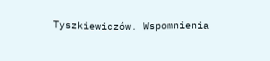Tyszkiewiczów. Wspomnienia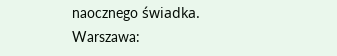naocznego świadka. Warszawa: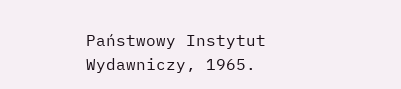Państwowy Instytut Wydawniczy, 1965.